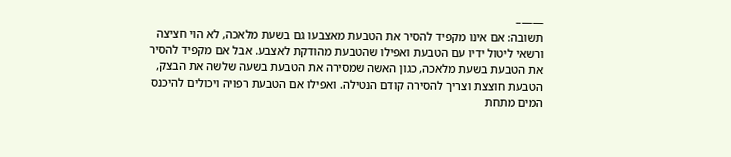——–
תשובה: אם אינו מקפיד להסיר את הטבעת מאצבעו גם בשעת מלאכה, לא הוי חציצה ורשאי ליטול ידיו עם הטבעת ואפילו שהטבעת מהודקת לאצבע. אבל אם מקפיד להסיר את הטבעת בשעת מלאכה, כגון האשה שמסירה את הטבעת בשעה שלשה את הבצק, הטבעת חוצצת וצריך להסירה קודם הנטילה. ואפילו אם הטבעת רפויה ויכולים להיכנס המים מתחת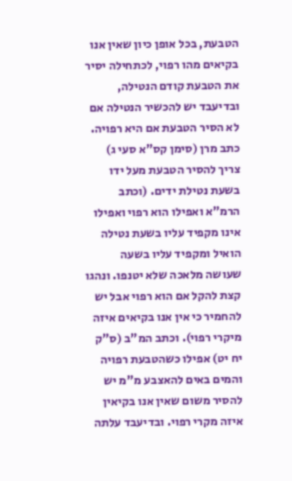הטבעת, בכל אופן כיון שאין אנו בקיאים מהו רפוי, לכתחילה יסיר את הטבעת קודם הנטילה, ובדיעבד יש להכשיר הנטילה אם לא הסיר הטבעת אם היא רפויה.
כתב מרן (סימן קס"א סעי ג) צריך להסיר הטבעת מעל ידו בשעת נטילת ידים. (וכתב הרמ"א ואפילו הוא רפוי ואפילו אינו מקפיד עליו בשעת נטילה הואיל ומקפיד עליו בשעה שעושה מלאכה שלא יטנפו. ונהגו קצת להקל אם הוא רפוי אבל יש להחמיר כי אין אנו בקיאים איזה מיקרי רפוי). וכתב המ"ב (ס"ק יח יט) אפילו כשהטבעת רפויה והמים באים להאצבע מ"מ יש להסיר משום שאין אנו בקיאין איזה מקרי רפוי. ובדיעבד עלתה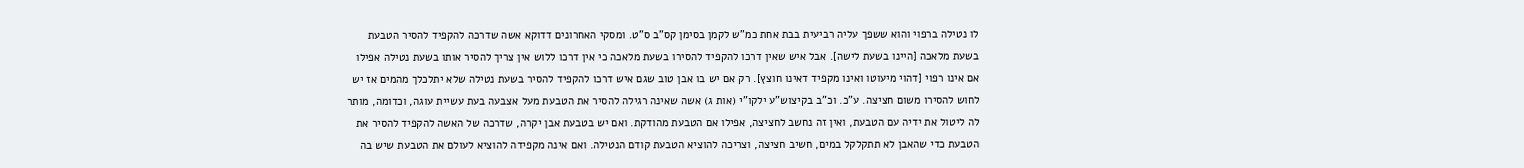לו נטילה ברפוי והוא ששפך עליה רביעית בבת אחת כמ"ש לקמן בסימן קס"ב ס"ט. ומסקי האחרונים דדוקא אשה שדרכה להקפיד להסיר הטבעת בשעת מלאכה [היינו בשעת לישה]. אבל איש שאין דרכו להקפיד להסירו בשעת מלאכה כי אין דרכו ללוש אין צריך להסיר אותו בשעת נטילה אפילו אם אינו רפוי [דהוי מיעוטו ואינו מקפיד דאינו חוצץ]. רק אם יש בו אבן טוב שגם איש דרכו להקפיד להסיר בשעת נטילה שלא יתלכלך מהמים אז יש לחוש להסירו משום חציצה. ע"כ. וכ"ב בקיצוש"ע ילקו"י (אות ג) אשה שאינה רגילה להסיר את הטבעת מעל אצבעה בעת עשיית עוגה, וכדומה, מותר לה ליטול את ידיה עם הטבעת, ואין זה נחשב לחציצה, אפילו אם הטבעת מהודקת. ואם יש בטבעת אבן יקרה, שדרכה של האשה להקפיד להסיר את הטבעת כדי שהאבן לא תתקלקל במים, חשיב חציצה, וצריכה להוציא הטבעת קודם הנטילה. ואם אינה מקפידה להוציא לעולם את הטבעת שיש בה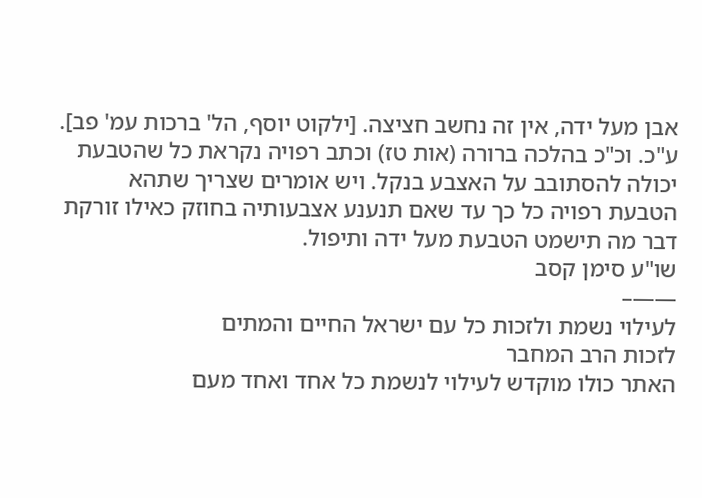אבן מעל ידה, אין זה נחשב חציצה. [ילקוט יוסף, הל' ברכות עמ' פב]. ע"כ. וכ"כ בהלכה ברורה (אות טז) וכתב רפויה נקראת כל שהטבעת יכולה להסתובב על האצבע בנקל. ויש אומרים שצריך שתהא הטבעת רפויה כל כך עד שאם תנענע אצבעותיה בחוזק כאילו זורקת דבר מה תישמט הטבעת מעל ידה ותיפול.
שו"ע סימן קסב
——–
לעילוי נשמת ולזכות כל עם ישראל החיים והמתים
לזכות הרב המחבר
האתר כולו מוקדש לעילוי לנשמת כל אחד ואחד מעם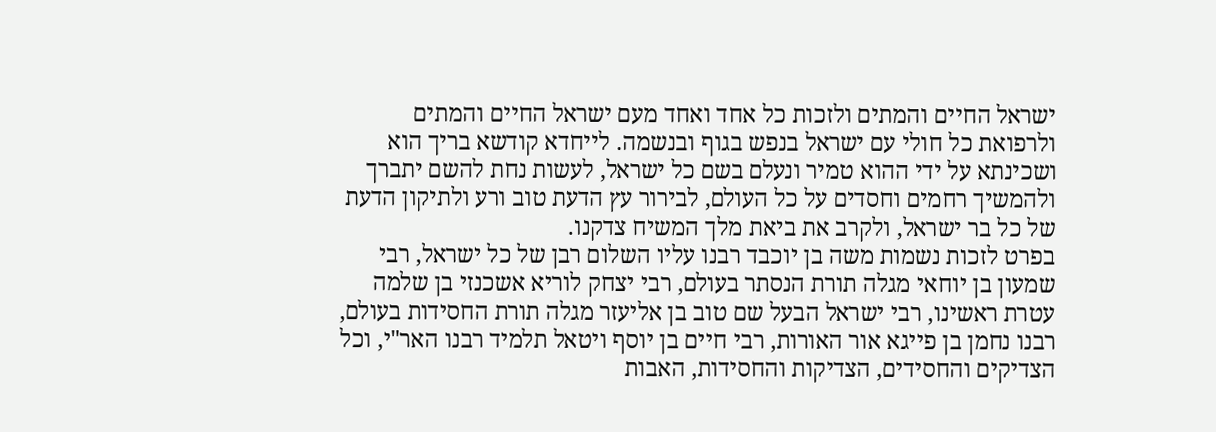ישראל החיים והמתים ולזכות כל אחד ואחד מעם ישראל החיים והמתים ולרפואת כל חולי עם ישראל בנפש בגוף ובנשמה. לייחדא קודשא בריך הוא ושכינתא על ידי ההוא טמיר ונעלם בשם כל ישראל, לעשות נחת להשם יתברך ולהמשיך רחמים וחסדים על כל העולם, לבירור עץ הדעת טוב ורע ולתיקון הדעת של כל בר ישראל, ולקרב את ביאת מלך המשיח צדקנו.
בפרט לזכות נשמות משה בן יוכבד רבנו עליו השלום רבן של כל ישראל, רבי שמעון בן יוחאי מגלה תורת הנסתר בעולם, רבי יצחק לוריא אשכנזי בן שלמה עטרת ראשינו, רבי ישראל הבעל שם טוב בן אליעזר מגלה תורת החסידות בעולם, רבנו נחמן בן פייגא אור האורות, רבי חיים בן יוסף ויטאל תלמיד רבנו האר"י, וכל הצדיקים והחסידים, הצדיקות והחסידות, האבות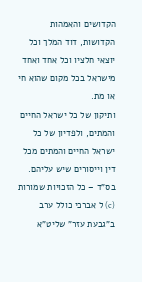הקדושים והאמהות הקדושות, דוד המלך וכל יוצאי חלציו וכל אחד ואחד מישראל בכל מקום שהוא חי או מת.
ותיקון של כל ישראל החיים והמתים, ולפדיון של כל ישראל החיים והמתים מכל דין וייסורים שיש עליהם.
בס"ד – כל הזכויות שמורות (c) ל אברכי כולל ערב ב"גבעת עזר" שליט"א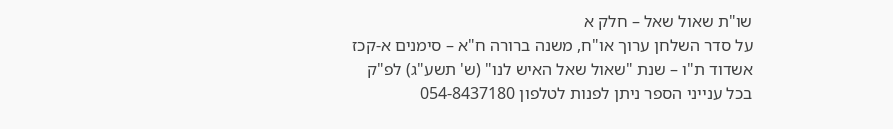שו"ת שאול שאל – חלק א
על סדר השלחן ערוך או"ח, משנה ברורה ח"א – סימנים א-קכז
אשדוד ת"ו – שנת "שאול שאל האיש לנו" (ש' תשע"ג) לפ"ק
בכל ענייני הספר ניתן לפנות לטלפון 054-8437180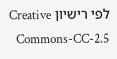לפי רישיון Creative Commons-CC-2.5